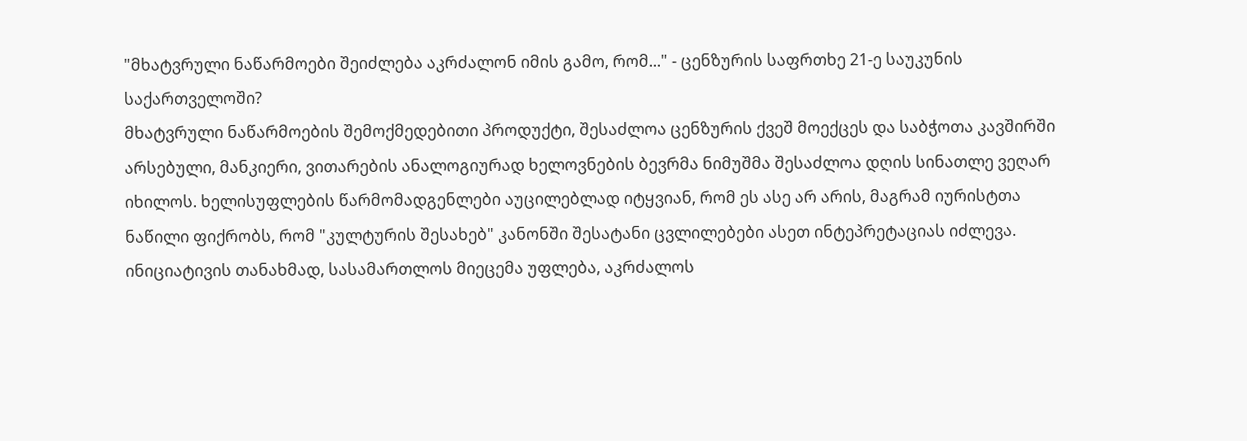"მხატვრული ნაწარმოები შეიძლება აკრძალონ იმის გამო, რომ..." - ცენზურის საფრთხე 21-ე საუკუნის საქართველოში?
მხატვრული ნაწარმოების შემოქმედებითი პროდუქტი, შესაძლოა ცენზურის ქვეშ მოექცეს და საბჭოთა კავშირში არსებული, მანკიერი, ვითარების ანალოგიურად ხელოვნების ბევრმა ნიმუშმა შესაძლოა დღის სინათლე ვეღარ იხილოს. ხელისუფლების წარმომადგენლები აუცილებლად იტყვიან, რომ ეს ასე არ არის, მაგრამ იურისტთა ნაწილი ფიქრობს, რომ "კულტურის შესახებ" კანონში შესატანი ცვლილებები ასეთ ინტეპრეტაციას იძლევა.
ინიციატივის თანახმად, სასამართლოს მიეცემა უფლება, აკრძალოს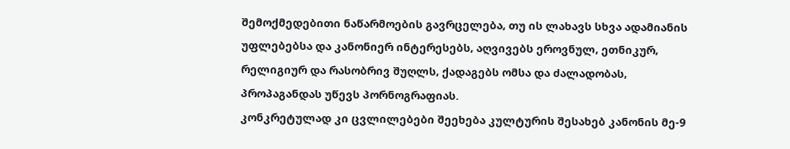შემოქმედებითი ნაწარმოების გავრცელება, თუ ის ლახავს სხვა ადამიანის უფლებებსა და კანონიერ ინტერესებს, აღვივებს ეროვნულ, ეთნიკურ, რელიგიურ და რასობრივ შუღლს, ქადაგებს ომსა და ძალადობას, პროპაგანდას უწევს პორნოგრაფიას.
კონკრეტულად კი ცვლილებები შეეხება კულტურის შესახებ კანონის მე-9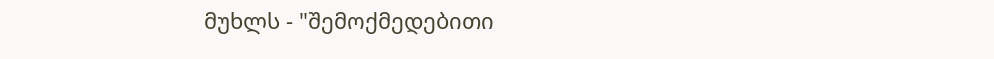მუხლს - "შემოქმედებითი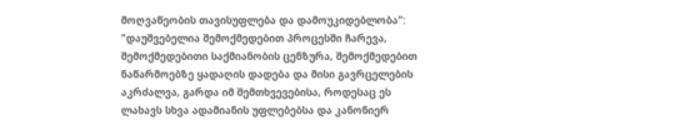მოღვაწეობის თავისუფლება და დამოუკიდებლობა":
"დაუშვებელია შემოქმედებით პროცესში ჩარევა, შემოქმედებითი საქმიანობის ცენზურა, შემოქმედებით ნაწარმოებზე ყადაღის დადება და მისი გავრცელების აკრძალვა, გარდა იმ შემთხვევებისა, როდესაც ეს ლახავს სხვა ადამიანის უფლებებსა და კანონიერ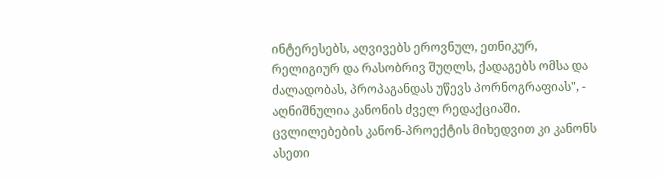ინტერესებს, აღვივებს ეროვნულ, ეთნიკურ, რელიგიურ და რასობრივ შუღლს, ქადაგებს ომსა და ძალადობას, პროპაგანდას უწევს პორნოგრაფიას", - აღნიშნულია კანონის ძველ რედაქციაში.
ცვლილებების კანონ-პროექტის მიხედვით კი კანონს ასეთი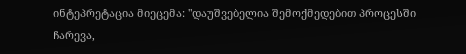ინტეპრეტაცია მიეცემა: "დაუშვებელია შემოქმედებით პროცესში ჩარევა,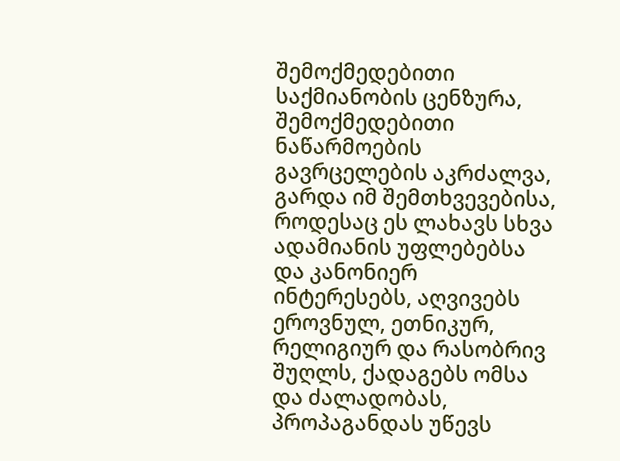შემოქმედებითი საქმიანობის ცენზურა, შემოქმედებითი ნაწარმოების გავრცელების აკრძალვა, გარდა იმ შემთხვევებისა, როდესაც ეს ლახავს სხვა ადამიანის უფლებებსა და კანონიერ ინტერესებს, აღვივებს ეროვნულ, ეთნიკურ, რელიგიურ და რასობრივ შუღლს, ქადაგებს ომსა და ძალადობას, პროპაგანდას უწევს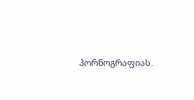პორნოგრაფიას.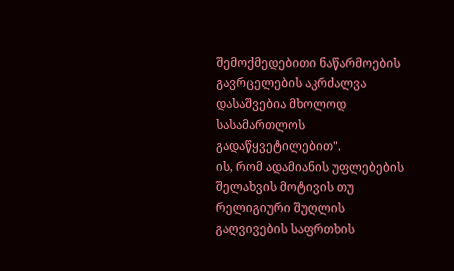შემოქმედებითი ნაწარმოების გავრცელების აკრძალვა დასაშვებია მხოლოდ სასამართლოს გადაწყვეტილებით".
ის, რომ ადამიანის უფლებების შელახვის მოტივის თუ რელიგიური შუღლის გაღვივების საფრთხის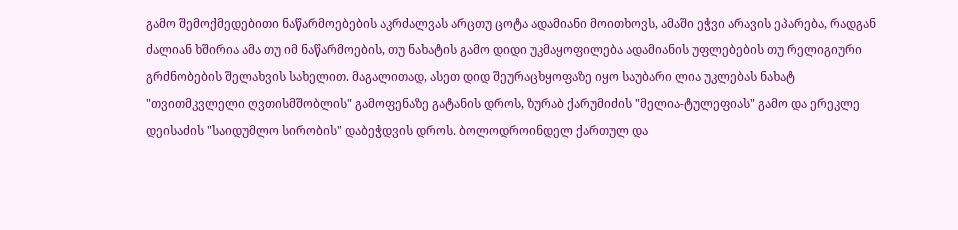გამო შემოქმედებითი ნაწარმოებების აკრძალვას არცთუ ცოტა ადამიანი მოითხოვს, ამაში ეჭვი არავის ეპარება, რადგან ძალიან ხშირია ამა თუ იმ ნაწარმოების, თუ ნახატის გამო დიდი უკმაყოფილება ადამიანის უფლებების თუ რელიგიური გრძნობების შელახვის სახელით. მაგალითად, ასეთ დიდ შეურაცხყოფაზე იყო საუბარი ლია უკლებას ნახატ "თვითმკვლელი ღვთისმშობლის" გამოფენაზე გატანის დროს, ზურაბ ქარუმიძის "მელია-ტულეფიას" გამო და ერეკლე დეისაძის "საიდუმლო სირობის" დაბეჭდვის დროს. ბოლოდროინდელ ქართულ და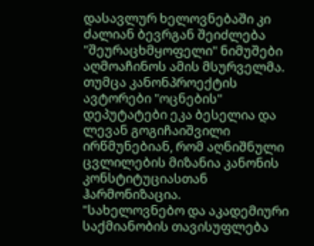დასავლურ ხელოვნებაში კი ძალიან ბევრგან შეიძლება "შეურაცხმყოფელი" ნიმუშები აღმოაჩინოს ამის მსურველმა.
თუმცა კანონპროექტის ავტორები "ოცნების" დეპუტატები ეკა ბესელია და ლევან გოგიჩაიშვილი ირწმუნებიან, რომ აღნიშნული ცვლილების მიზანია კანონის კონსტიტუციასთან ჰარმონიზაცია.
"სახელოვნებო და აკადემიური საქმიანობის თავისუფლება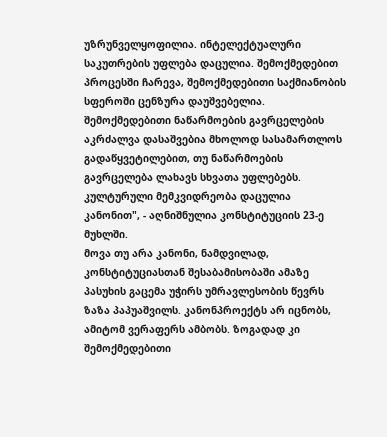უზრუნველყოფილია. ინტელექტუალური საკუთრების უფლება დაცულია. შემოქმედებით პროცესში ჩარევა, შემოქმედებითი საქმიანობის სფეროში ცენზურა დაუშვებელია. შემოქმედებითი ნაწარმოების გავრცელების აკრძალვა დასაშვებია მხოლოდ სასამართლოს გადაწყვეტილებით, თუ ნაწარმოების გავრცელება ლახავს სხვათა უფლებებს. კულტურული მემკვიდრეობა დაცულია კანონით", - აღნიშნულია კონსტიტუციის 23-ე მუხლში.
მოვა თუ არა კანონი, ნამდვილად, კონსტიტუციასთან შესაბამისობაში ამაზე პასუხის გაცემა უჭირს უმრავლესობის წევრს ზაზა პაპუაშვილს. კანონპროექტს არ იცნობს, ამიტომ ვერაფერს ამბობს. ზოგადად კი შემოქმედებითი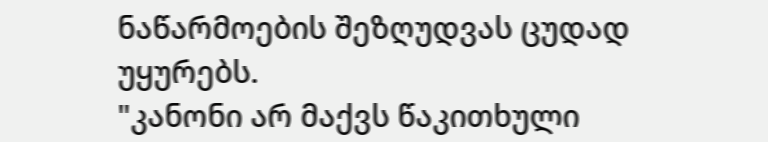ნაწარმოების შეზღუდვას ცუდად უყურებს.
"კანონი არ მაქვს წაკითხული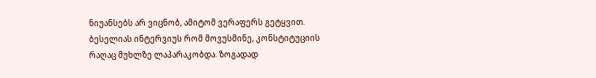ნიუანსებს არ ვიცნობ, ამიტომ ვერაფერს გეტყვით. ბესელიას ინტერვიუს რომ მოვუსმინე, კონსტიტუციის რაღაც მუხლზე ლაპარაკობდა. ზოგადად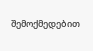შემოქმედებით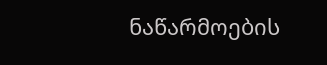ნაწარმოების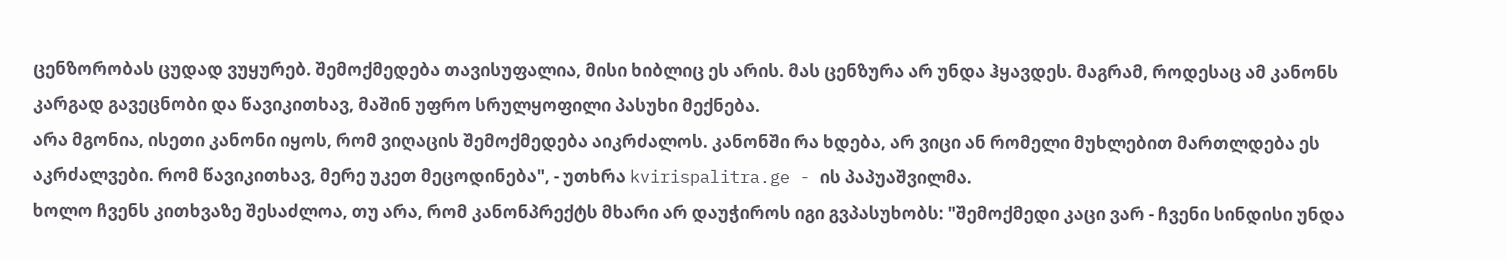ცენზორობას ცუდად ვუყურებ. შემოქმედება თავისუფალია, მისი ხიბლიც ეს არის. მას ცენზურა არ უნდა ჰყავდეს. მაგრამ, როდესაც ამ კანონს კარგად გავეცნობი და წავიკითხავ, მაშინ უფრო სრულყოფილი პასუხი მექნება.
არა მგონია, ისეთი კანონი იყოს, რომ ვიღაცის შემოქმედება აიკრძალოს. კანონში რა ხდება, არ ვიცი ან რომელი მუხლებით მართლდება ეს აკრძალვები. რომ წავიკითხავ, მერე უკეთ მეცოდინება", - უთხრა kvirispalitra.ge - ის პაპუაშვილმა.
ხოლო ჩვენს კითხვაზე შესაძლოა, თუ არა, რომ კანონპრექტს მხარი არ დაუჭიროს იგი გვპასუხობს: "შემოქმედი კაცი ვარ - ჩვენი სინდისი უნდა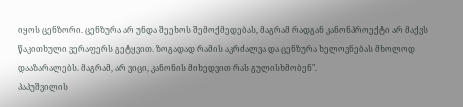იყოს ცენზორი. ცენზურა არ უნდა შეეხოს შემოქმედებას, მაგრამ რადგან კანონპროექტი არ მაქვს წაკითხული ვერაფერს გეტყვით. ზოგადად რამის აკრძალვა და ცენზურა ხელოვნებას მხოლოდ დააზარალებს. მაგრამ, არ ვიცი, კანონის მიხედვით რას გულისხმობენ".
პაპუშვილის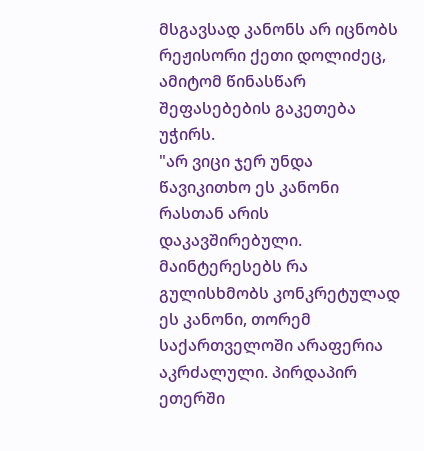მსგავსად კანონს არ იცნობს რეჟისორი ქეთი დოლიძეც, ამიტომ წინასწარ შეფასებების გაკეთება უჭირს.
"არ ვიცი ჯერ უნდა წავიკითხო ეს კანონი რასთან არის დაკავშირებული. მაინტერესებს რა გულისხმობს კონკრეტულად ეს კანონი, თორემ საქართველოში არაფერია აკრძალული. პირდაპირ ეთერში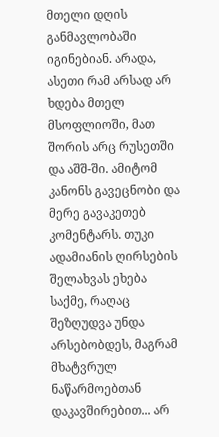მთელი დღის განმავლობაში იგინებიან. არადა, ასეთი რამ არსად არ ხდება მთელ მსოფლიოში, მათ შორის არც რუსეთში და აშშ-ში. ამიტომ კანონს გავეცნობი და მერე გავაკეთებ კომენტარს. თუკი ადამიანის ღირსების შელახვას ეხება საქმე, რაღაც შეზღუდვა უნდა არსებობდეს, მაგრამ მხატვრულ ნაწარმოებთან დაკავშირებით... არ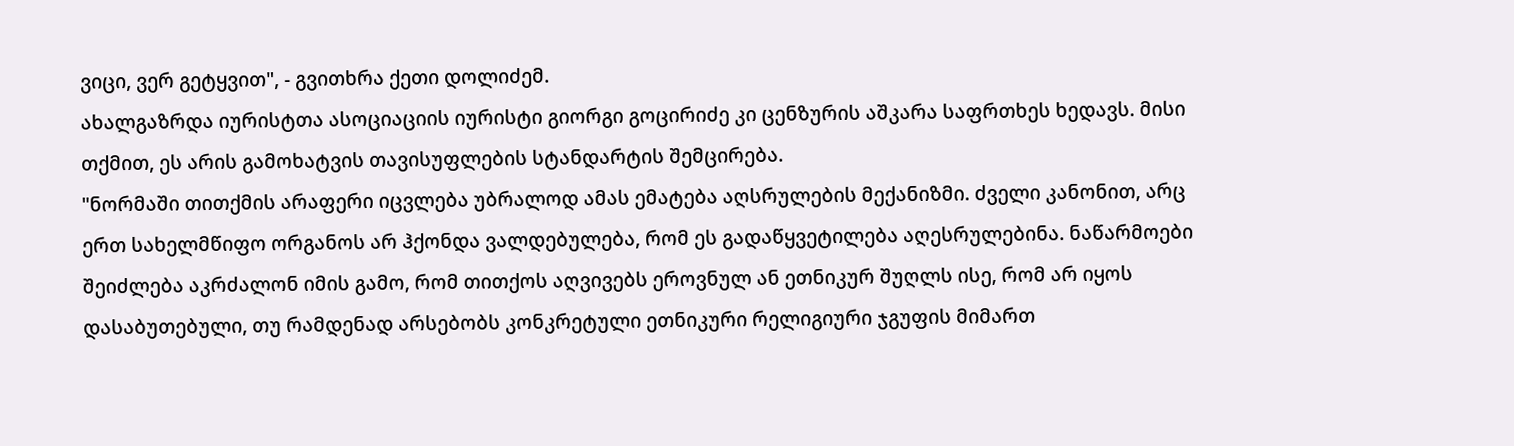ვიცი, ვერ გეტყვით", - გვითხრა ქეთი დოლიძემ.
ახალგაზრდა იურისტთა ასოციაციის იურისტი გიორგი გოცირიძე კი ცენზურის აშკარა საფრთხეს ხედავს. მისი თქმით, ეს არის გამოხატვის თავისუფლების სტანდარტის შემცირება.
"ნორმაში თითქმის არაფერი იცვლება უბრალოდ ამას ემატება აღსრულების მექანიზმი. ძველი კანონით, არც ერთ სახელმწიფო ორგანოს არ ჰქონდა ვალდებულება, რომ ეს გადაწყვეტილება აღესრულებინა. ნაწარმოები შეიძლება აკრძალონ იმის გამო, რომ თითქოს აღვივებს ეროვნულ ან ეთნიკურ შუღლს ისე, რომ არ იყოს დასაბუთებული, თუ რამდენად არსებობს კონკრეტული ეთნიკური რელიგიური ჯგუფის მიმართ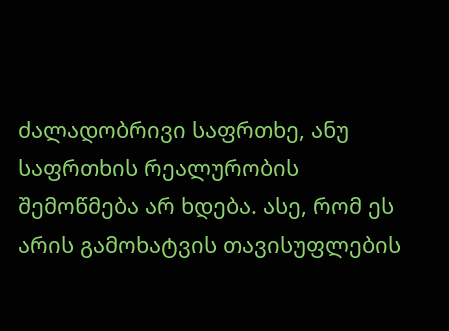ძალადობრივი საფრთხე, ანუ საფრთხის რეალურობის შემოწმება არ ხდება. ასე, რომ ეს არის გამოხატვის თავისუფლების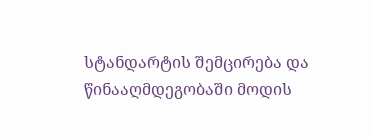სტანდარტის შემცირება და წინააღმდეგობაში მოდის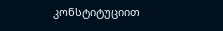კონსტიტუციით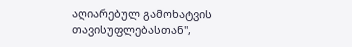აღიარებულ გამოხატვის თავისუფლებასთან",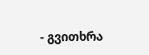- გვითხრა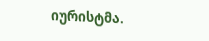იურისტმა.